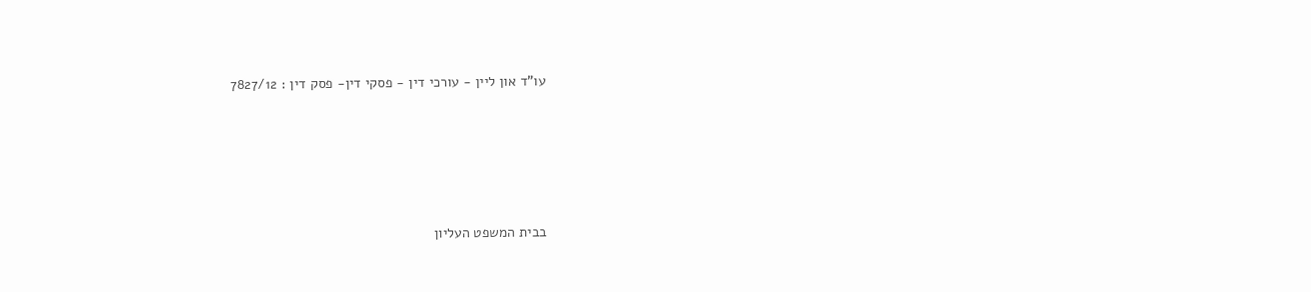עו"ד און ליין - עורכי דין - פסקי דין- פסק דין : 7827/12





בבית המשפט העליון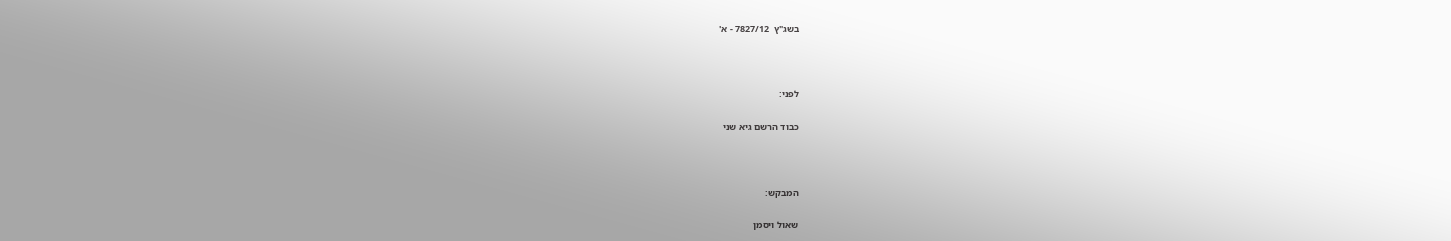בשג"ץ  7827/12 - א'



לפני:

כבוד הרשם גיא שני



המבקש:

שאול ויסמן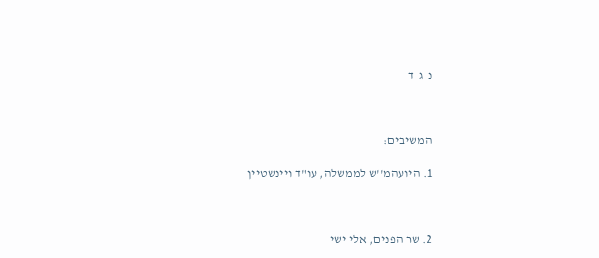נ  ג  ד



המשיבים:

1. היועהמ''ש לממשלה, עו"ד ויינשטיין



2. שר הפנים, אלי ישי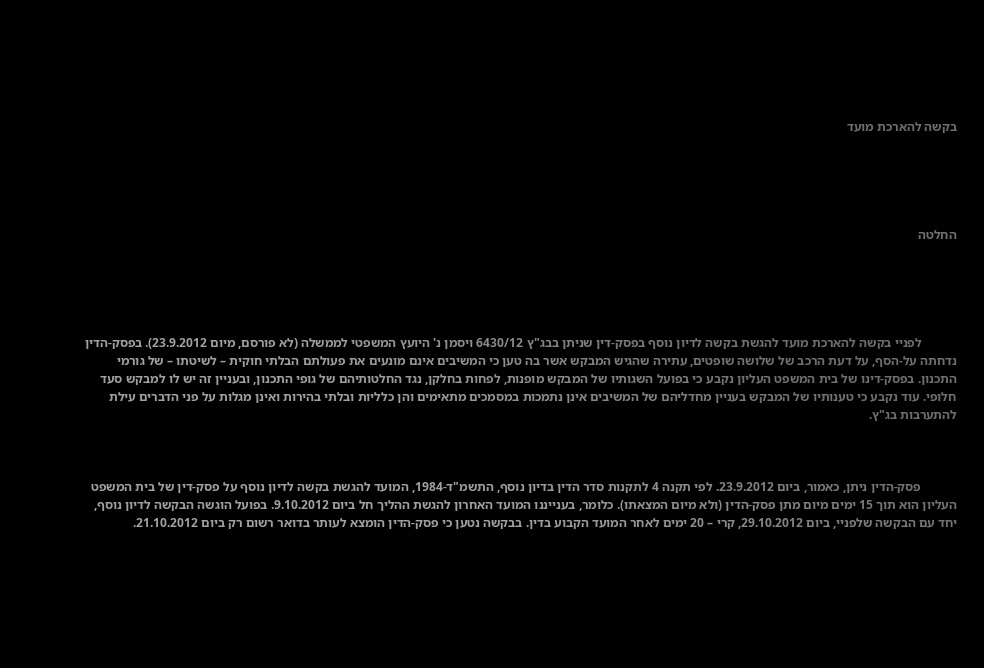בקשה להארכת מועד





החלטה





           לפניי בקשה להארכת מועד להגשת בקשה לדיון נוסף בפסק-דין שניתן בבג"ץ 6430/12 ויסמן נ' היועץ המשפטי לממשלה (לא פורסם, מיום 23.9.2012). בפסק-הדין נדחתה על-הסף, על דעת הרכב של שלושה שופטים, עתירה שהגיש המבקש אשר בה טען כי המשיבים אינם מונעים את פעולתם הבלתי חוקית – לשיטתו – של גורמי התכנון. בפסק-דינו של בית המשפט העליון נקבע כי בפועל השגותיו של המבקש מופנות, לפחות בחלקן, נגד החלטותיהם של גופי התכנון, ובעניין זה יש לו למבקש סעד חלופי. עוד נקבע כי טענותיו של המבקש בעניין מחדליהם של המשיבים אינן נתמכות במסמכים מתאימים והן כלליות ובלתי בהירות ואינן מגלות על פני הדברים עילת להתערבות בג"ץ.



           פסק-הדין ניתן, כאמור, ביום 23.9.2012. לפי תקנה 4 לתקנות סדר הדין בדיון נוסף, התשמ"ד-1984, המועד להגשת בקשה לדיון נוסף על פסק-דין של בית המשפט העליון הוא תוך 15 ימים מיום מתן פסק-הדין (ולא מיום המצאתו). כלומר, בענייננו המועד האחרון להגשת ההליך חל ביום 9.10.2012. בפועל הוגשה הבקשה לדיון נוסף, יחד עם הבקשה שלפניי, ביום 29.10.2012, קרי – 20 ימים לאחר המועד הקבוע בדין. בבקשה נטען כי פסק-הדין הומצא לעותר בדואר רשום רק ביום 21.10.2012.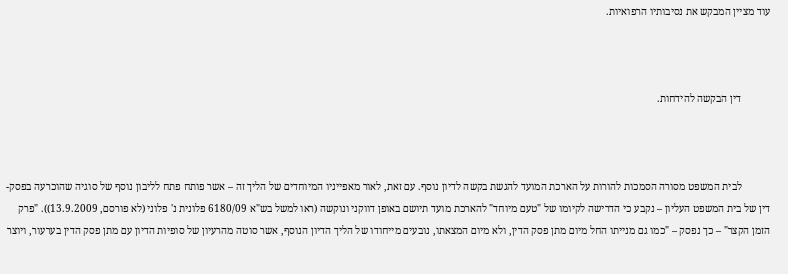עוד מציין המבקש את נסיבותיו הרפואיות.



           דין הבקשה להידחות.



           לבית המשפט מסורה הסמכות להורות על הארכת המועד להגשת בקשה לדיון נוסף. עם זאת, לאור מאפייניו המיוחדים של הליך זה – אשר פותח פתח לליבון נוסף של סוגיה שהוכרעה בפסק-דין של בית המשפט העליון – נקבע כי הדרישה לקיומו של "טעם מיוחד" להארכת מועד תיושם באופן דווקני ונוקשה (ראו למשל בש"א 6180/09 פלונית נ' פלוני (לא פורסם, 13.9.2009)). "פרק הזמן הקצר" – כך נפסק – "כמו גם מנייתו החל מיום מתן פסק הדין, ולא מיום המצאתו, נובעים מייחודו של הליך הדיון הנוסף, אשר סוטה מהרעיון של סופיות הדיון עם מתן פסק הדין בערעור, ויוצר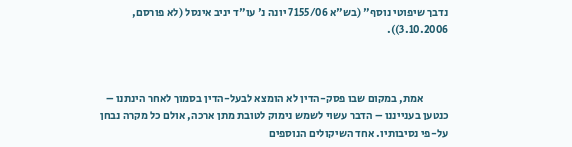נדבך שיפוטי נוסף" (בש"א 7155/06 יונה נ' עו"ד יניב אינסל (לא פורסם, 3.10.2006)).



           אמת, במקום שבו פסק-הדין לא הומצא לבעל-הדין בסמוך לאחר הינתנו – כנטען בענייננו – הדבר עשוי לשמש נימוק לטובת מתן ארכה, אולם כל מקרה נבחן על-פי נסיבותיו. אחד השיקולים הנוספים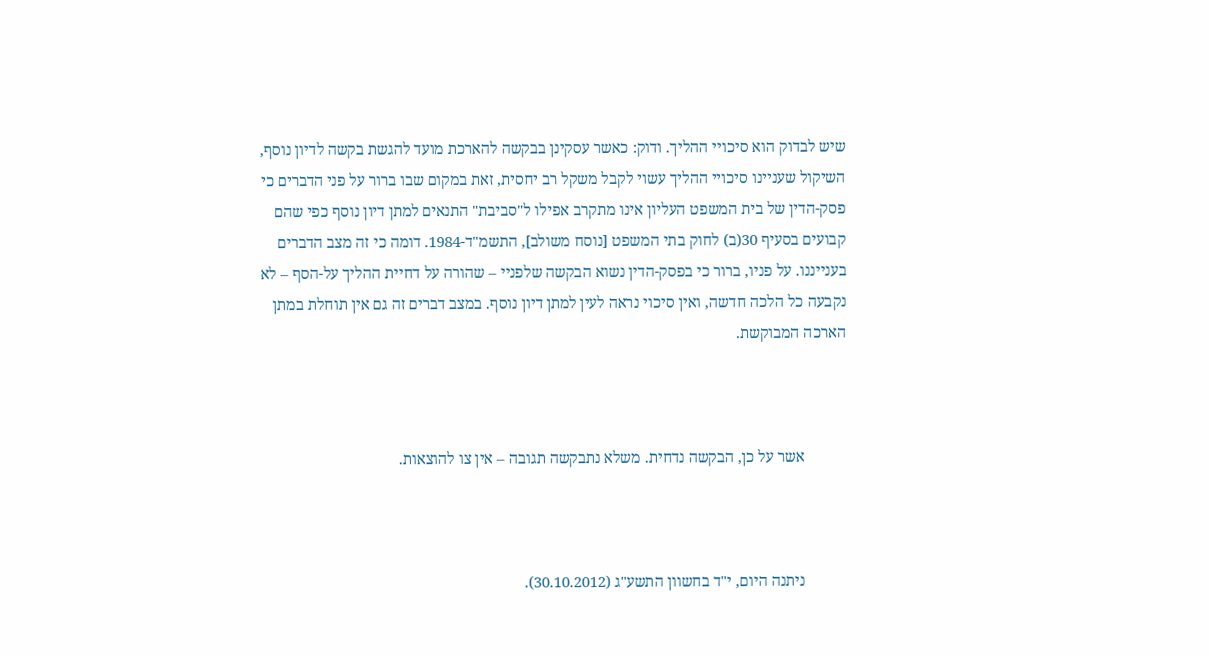שיש לבדוק הוא סיכויי ההליך. ודוק: כאשר עסקינן בבקשה להארכת מועד להגשת בקשה לדיון נוסף, השיקול שעניינו סיכויי ההליך עשוי לקבל משקל רב יחסית, זאת במקום שבו ברור על פני הדברים כי פסק-הדין של בית המשפט העליון אינו מתקרב אפילו ל"סביבת" התנאים למתן דיון נוסף כפי שהם קבועים בסעיף 30(ב) לחוק בתי המשפט [נוסח משולב], התשמ"ד-1984. דומה כי זה מצב הדברים בענייננו. על פניו, ברור כי בפסק-הדין נשוא הבקשה שלפניי – שהורה על דחיית ההליך על-הסף – לא נקבעה כל הלכה חדשה, ואין סיכוי נראה לעין למתן דיון נוסף. במצב דברים זה גם אין תוחלת במתן הארכה המבוקשת.



           אשר על כן, הבקשה נדחית. משלא נתבקשה תגובה – אין צו להוצאות.



           ניתנה היום, י"ד בחשוון התשע"ג (30.10.2012).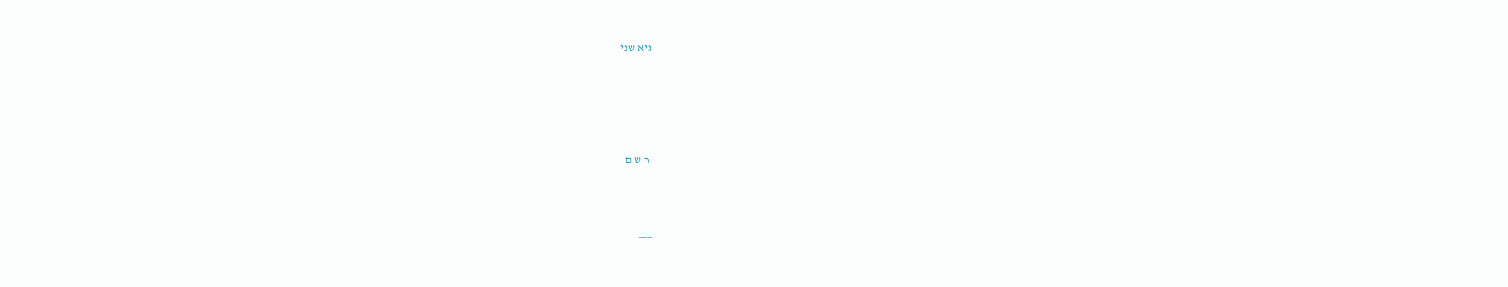גיא שני





 ר ש ם



___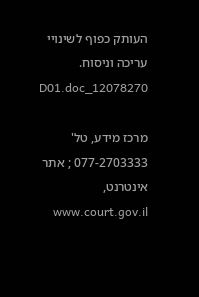העותק כפוף לשינויי עריכה וניסוח.   12078270_D01.doc

מרכז מידע, טל' 077-2703333 ; אתר אינטרנט,  www.court.gov.il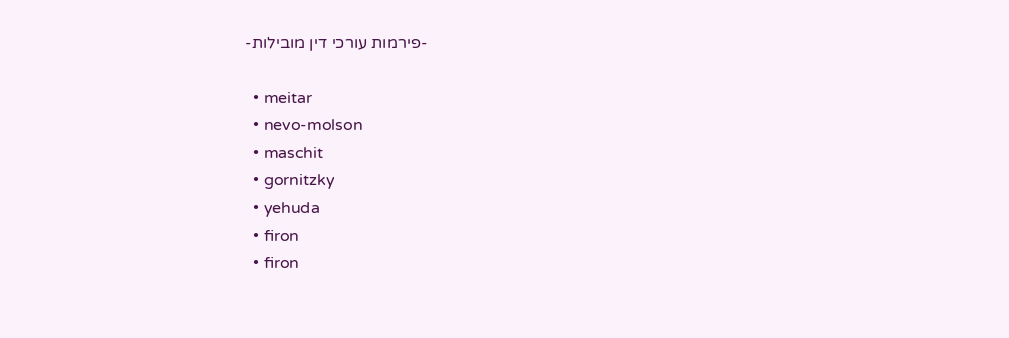-פירמות עורכי דין מובילות-

  • meitar
  • nevo-molson
  • maschit
  • gornitzky
  • yehuda
  • firon
  • firon